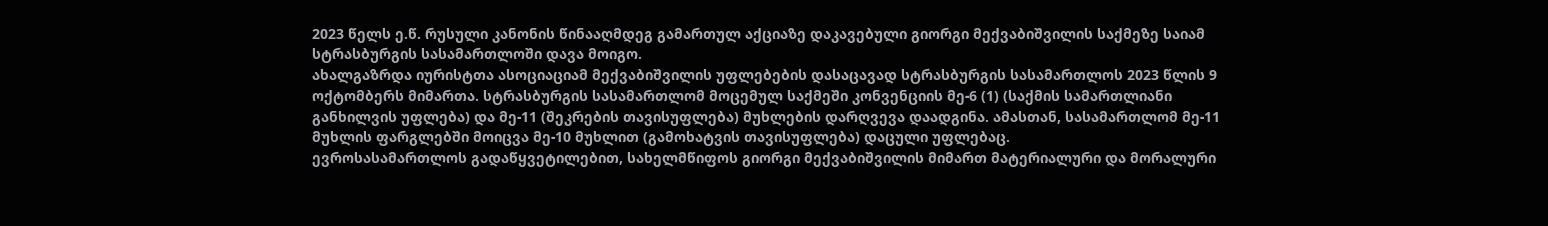2023 წელს ე.წ. რუსული კანონის წინააღმდეგ გამართულ აქციაზე დაკავებული გიორგი მექვაბიშვილის საქმეზე საიამ სტრასბურგის სასამართლოში დავა მოიგო.
ახალგაზრდა იურისტთა ასოციაციამ მექვაბიშვილის უფლებების დასაცავად სტრასბურგის სასამართლოს 2023 წლის 9 ოქტომბერს მიმართა. სტრასბურგის სასამართლომ მოცემულ საქმეში კონვენციის მე-6 (1) (საქმის სამართლიანი განხილვის უფლება) და მე-11 (შეკრების თავისუფლება) მუხლების დარღვევა დაადგინა. ამასთან, სასამართლომ მე-11 მუხლის ფარგლებში მოიცვა მე-10 მუხლით (გამოხატვის თავისუფლება) დაცული უფლებაც.
ევროსასამართლოს გადაწყვეტილებით, სახელმწიფოს გიორგი მექვაბიშვილის მიმართ მატერიალური და მორალური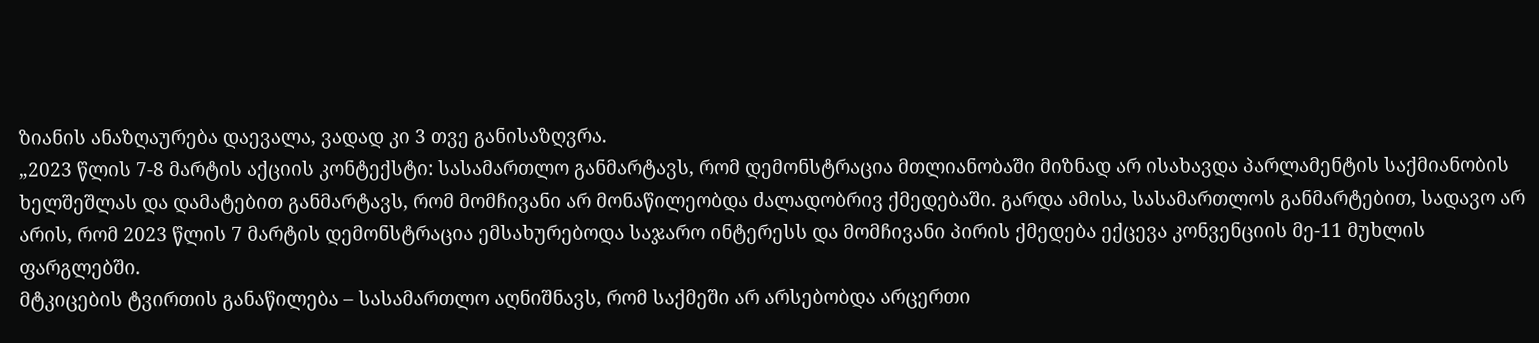ზიანის ანაზღაურება დაევალა, ვადად კი 3 თვე განისაზღვრა.
„2023 წლის 7-8 მარტის აქციის კონტექსტი: სასამართლო განმარტავს, რომ დემონსტრაცია მთლიანობაში მიზნად არ ისახავდა პარლამენტის საქმიანობის ხელშეშლას და დამატებით განმარტავს, რომ მომჩივანი არ მონაწილეობდა ძალადობრივ ქმედებაში. გარდა ამისა, სასამართლოს განმარტებით, სადავო არ არის, რომ 2023 წლის 7 მარტის დემონსტრაცია ემსახურებოდა საჯარო ინტერესს და მომჩივანი პირის ქმედება ექცევა კონვენციის მე-11 მუხლის ფარგლებში.
მტკიცების ტვირთის განაწილება – სასამართლო აღნიშნავს, რომ საქმეში არ არსებობდა არცერთი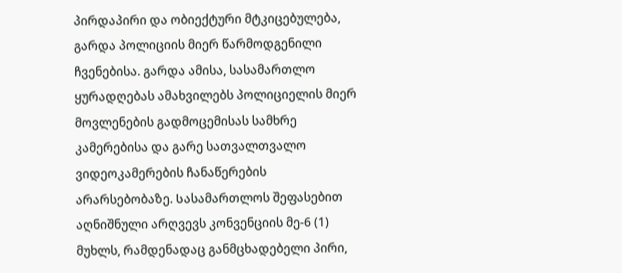პირდაპირი და ობიექტური მტკიცებულება, გარდა პოლიციის მიერ წარმოდგენილი ჩვენებისა. გარდა ამისა, სასამართლო ყურადღებას ამახვილებს პოლიციელის მიერ მოვლენების გადმოცემისას სამხრე კამერებისა და გარე სათვალთვალო ვიდეოკამერების ჩანაწერების არარსებობაზე. Სასამართლოს შეფასებით აღნიშნული არღვევს კონვენციის მე-6 (1) მუხლს, რამდენადაც განმცხადებელი პირი,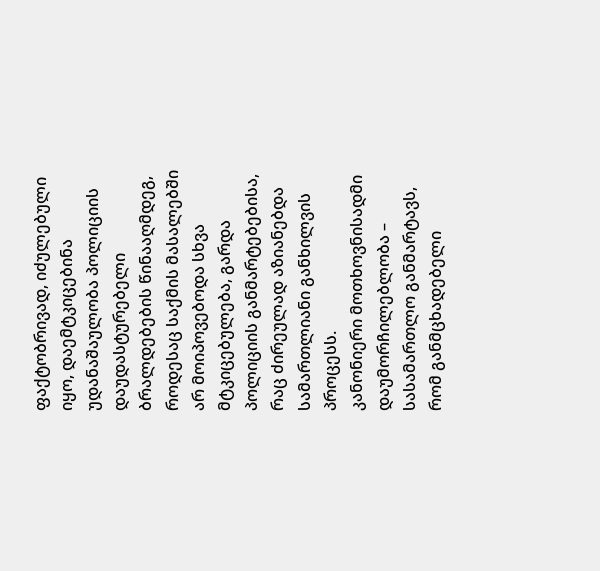ფაქტობრივად, იძულებული იყო, დაემტკიცებინა უდანაშაულობა პოლიციის დაუდასტურებელი ბრალდებების წინააღმდეგ, როდესაც საქმის მასალებში არ მოიპოვებოდა სხვა მტკიცებულება, გარდა პოლიციის განმარტებებისა, რაც ძირეულად აზიანებდა სამართლიანი განხილვის პროცესს.
კანონიერი მოთხოვნისადმი დაუმორჩილებლობა – სასამართლო განმარტავს, რომ განმცხადებელი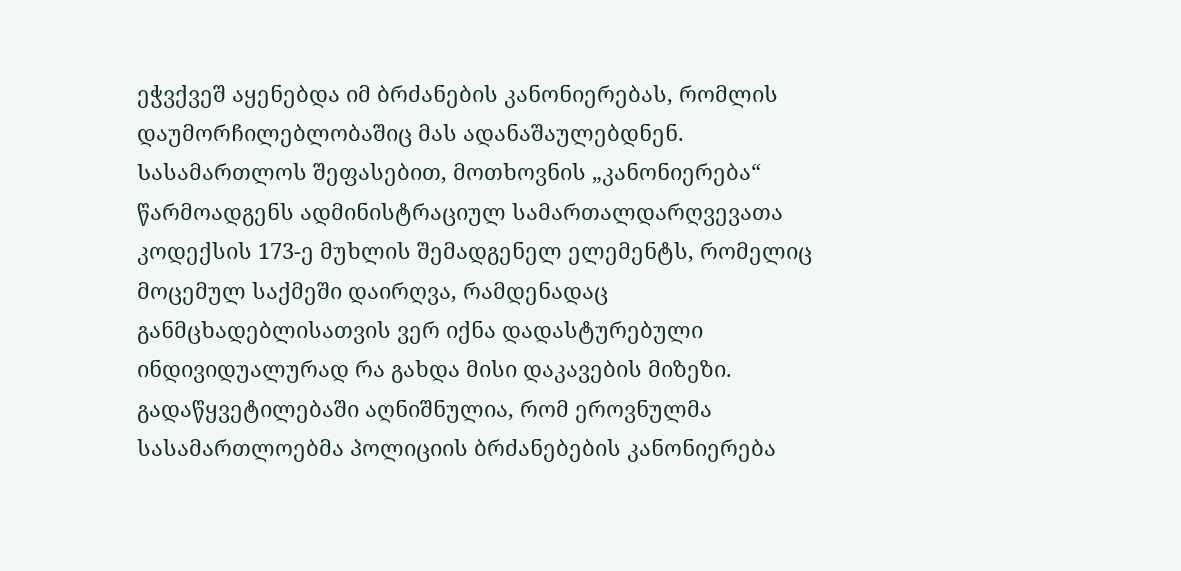ეჭვქვეშ აყენებდა იმ ბრძანების კანონიერებას, რომლის დაუმორჩილებლობაშიც მას ადანაშაულებდნენ. Სასამართლოს შეფასებით, მოთხოვნის „კანონიერება“ წარმოადგენს ადმინისტრაციულ სამართალდარღვევათა კოდექსის 173-ე მუხლის შემადგენელ ელემენტს, რომელიც მოცემულ საქმეში დაირღვა, რამდენადაც განმცხადებლისათვის ვერ იქნა დადასტურებული ინდივიდუალურად რა გახდა მისი დაკავების მიზეზი. გადაწყვეტილებაში აღნიშნულია, რომ ეროვნულმა სასამართლოებმა პოლიციის ბრძანებების კანონიერება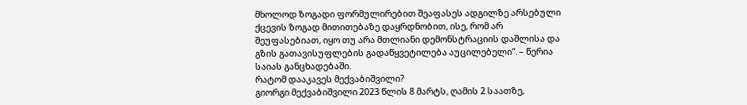მხოლოდ ზოგადი ფორმულირებით შეაფასეს ადგილზე არსებული ქცევის ზოგად მითითებაზე დაყრდნობით, ისე, რომ არ შეუფასებიათ, იყო თუ არა მთლიანი დემონსტრაციის დაშლისა და გზის გათავისუფლების გადაწყვეტილება აუცილებელი“. – წერია საიას განცხადებაში.
რატომ დააკავეს მექვაბიშვილი?
გიორგი მექვაბიშვილი 2023 წლის 8 მარტს, ღამის 2 საათზე,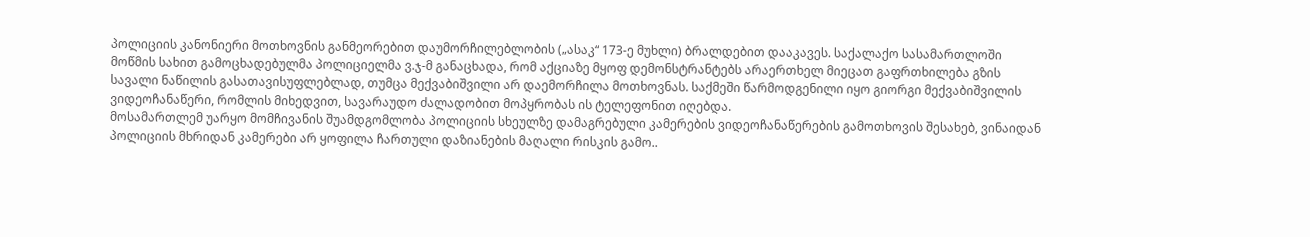პოლიციის კანონიერი მოთხოვნის განმეორებით დაუმორჩილებლობის („ასაკ“ 173-ე მუხლი) ბრალდებით დააკავეს. საქალაქო სასამართლოში მოწმის სახით გამოცხადებულმა პოლიციელმა ვ.ჯ-მ განაცხადა, რომ აქციაზე მყოფ დემონსტრანტებს არაერთხელ მიეცათ გაფრთხილება გზის სავალი ნაწილის გასათავისუფლებლად, თუმცა მექვაბიშვილი არ დაემორჩილა მოთხოვნას. საქმეში წარმოდგენილი იყო გიორგი მექვაბიშვილის ვიდეოჩანაწერი, რომლის მიხედვით, სავარაუდო ძალადობით მოპყრობას ის ტელეფონით იღებდა.
მოსამართლემ უარყო მომჩივანის შუამდგომლობა პოლიციის სხეულზე დამაგრებული კამერების ვიდეოჩანაწერების გამოთხოვის შესახებ, ვინაიდან პოლიციის მხრიდან კამერები არ ყოფილა ჩართული დაზიანების მაღალი რისკის გამო..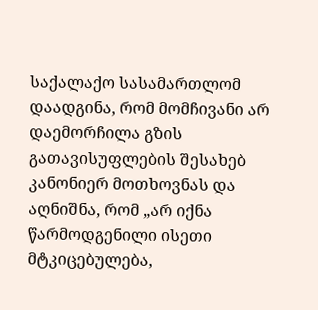საქალაქო სასამართლომ დაადგინა, რომ მომჩივანი არ დაემორჩილა გზის გათავისუფლების შესახებ კანონიერ მოთხოვნას და აღნიშნა, რომ „არ იქნა წარმოდგენილი ისეთი მტკიცებულება,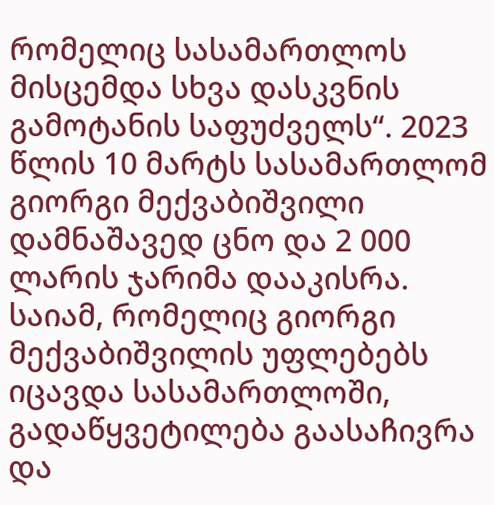რომელიც სასამართლოს მისცემდა სხვა დასკვნის გამოტანის საფუძველს“. 2023 წლის 10 მარტს სასამართლომ გიორგი მექვაბიშვილი დამნაშავედ ცნო და 2 000 ლარის ჯარიმა დააკისრა.
საიამ, რომელიც გიორგი მექვაბიშვილის უფლებებს იცავდა სასამართლოში, გადაწყვეტილება გაასაჩივრა და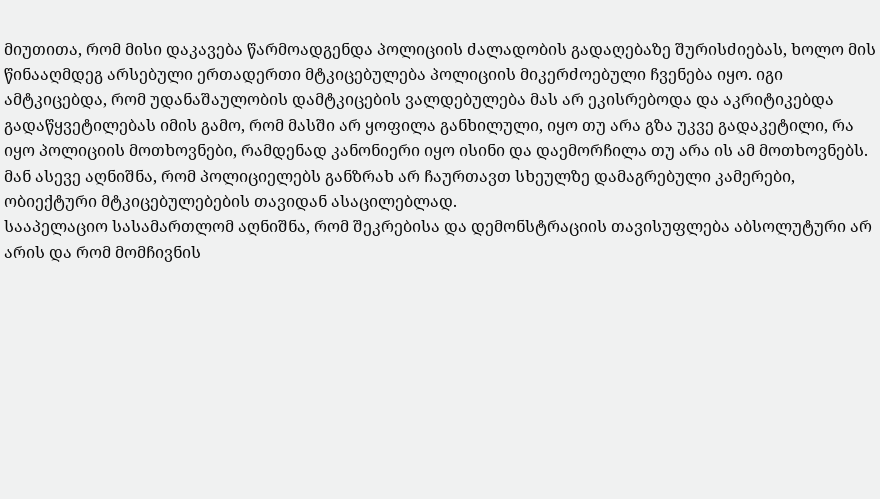მიუთითა, რომ მისი დაკავება წარმოადგენდა პოლიციის ძალადობის გადაღებაზე შურისძიებას, ხოლო მის წინააღმდეგ არსებული ერთადერთი მტკიცებულება პოლიციის მიკერძოებული ჩვენება იყო. იგი ამტკიცებდა, რომ უდანაშაულობის დამტკიცების ვალდებულება მას არ ეკისრებოდა და აკრიტიკებდა გადაწყვეტილებას იმის გამო, რომ მასში არ ყოფილა განხილული, იყო თუ არა გზა უკვე გადაკეტილი, რა იყო პოლიციის მოთხოვნები, რამდენად კანონიერი იყო ისინი და დაემორჩილა თუ არა ის ამ მოთხოვნებს. მან ასევე აღნიშნა, რომ პოლიციელებს განზრახ არ ჩაურთავთ სხეულზე დამაგრებული კამერები, ობიექტური მტკიცებულებების თავიდან ასაცილებლად.
სააპელაციო სასამართლომ აღნიშნა, რომ შეკრებისა და დემონსტრაციის თავისუფლება აბსოლუტური არ არის და რომ მომჩივნის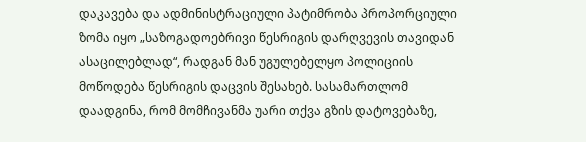დაკავება და ადმინისტრაციული პატიმრობა პროპორციული ზომა იყო „საზოგადოებრივი წესრიგის დარღვევის თავიდან ასაცილებლად“, რადგან მან უგულებელყო პოლიციის მოწოდება წესრიგის დაცვის შესახებ. სასამართლომ დაადგინა, რომ მომჩივანმა უარი თქვა გზის დატოვებაზე,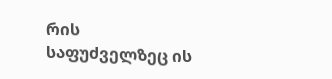რის საფუძველზეც ის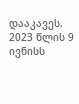დააკავეს. 2023 წლის 9 ივნისს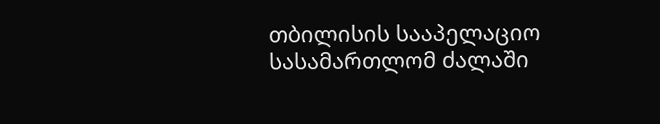თბილისის სააპელაციო სასამართლომ ძალაში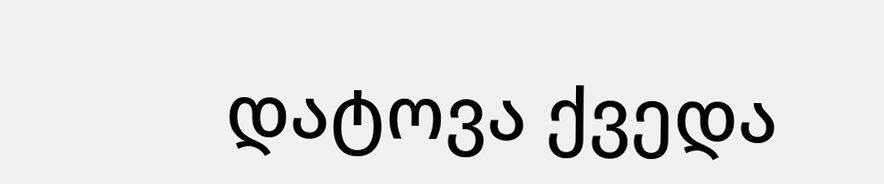დატოვა ქვედა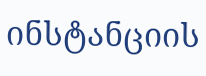ინსტანციის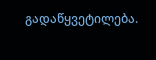გადაწყვეტილება.